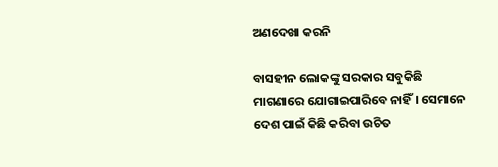ଅଣଦେଖା କରନି

ବାସହୀନ ଲୋକଙ୍କୁ ସରକାର ସବୁକିଛି ମାଗଣାରେ ଯୋଗାଇପାରିବେ ନାହିଁ। ସେମାନେ ଦେଶ ପାଇଁ କିଛି କରିବା ଉଚିତ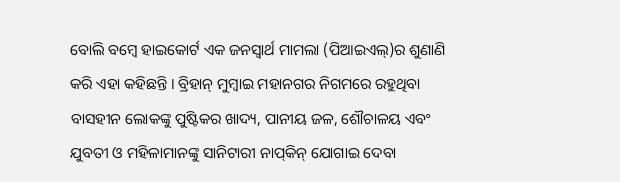ବୋଲି ବମ୍ବେ ହାଇକୋର୍ଟ ଏକ ଜନସ୍ବାର୍ଥ ମାମଲା (ପିଆଇଏଲ୍‌)ର ଶୁଣାଣି କରି ଏହା କହିଛନ୍ତି । ବ୍ରିହାନ୍‌ ମୁମ୍ବାଇ ମହାନଗର ନିଗମରେ ରହୁଥିବା ବାସହୀନ ଲୋକଙ୍କୁ ପୁଷ୍ଟିକର ଖାଦ୍ୟ, ପାନୀୟ ଜଳ, ଶୌଚାଳୟ ଏବଂ ଯୁବତୀ ଓ ମହିଳାମାନଙ୍କୁ ସାନିଟାରୀ ନାପ୍‌କିନ୍‌ ଯୋଗାଇ ଦେବା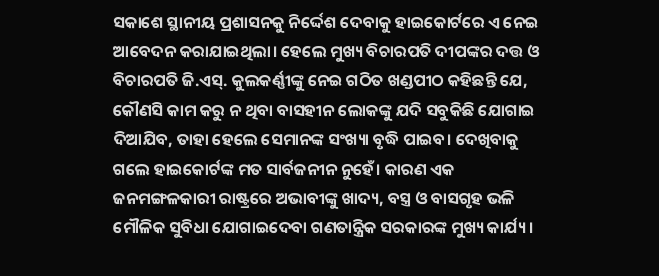ସକାଶେ ସ୍ଥାନୀୟ ପ୍ରଶାସନକୁ ନିର୍ଦ୍ଦେଶ ଦେବାକୁ ହାଇକୋର୍ଟରେ ଏ ନେଇ ଆବେଦନ କରାଯାଇଥିଲା। ହେଲେ ମୁଖ୍ୟ ବିଚାରପତି ଦୀପଙ୍କର ଦତ୍ତ ଓ ବିଚାରପତି ଜି.ଏସ୍‌. କୁଲକର୍ଣ୍ଣୀଙ୍କୁ ନେଇ ଗଠିତ ଖଣ୍ଡପୀଠ କହିଛନ୍ତି ଯେ, କୌଣସି କାମ କରୁ ନ ଥିବା ବାସହୀନ ଲୋକଙ୍କୁ ଯଦି ସବୁକିଛି ଯୋଗାଇ ଦିଆଯିବ, ତାହା ହେଲେ ସେମାନଙ୍କ ସଂଖ୍ୟା ବୃଦ୍ଧି ପାଇବ। ଦେଖିବାକୁ ଗଲେ ହାଇକୋର୍ଟଙ୍କ ମତ ସାର୍ବଜନୀନ ନୁହେଁ। କାରଣ ଏକ ଜନମଙ୍ଗଳକାରୀ ରାଷ୍ଟ୍ରରେ ଅଭାବୀଙ୍କୁ ଖାଦ୍ୟ, ବସ୍ତ୍ର ଓ ବାସଗୃହ ଭଳି ମୌଳିକ ସୁବିଧା ଯୋଗାଇଦେବା ଗଣତାନ୍ତ୍ରିକ ସରକାରଙ୍କ ମୁଖ୍ୟ କାର୍ଯ୍ୟ।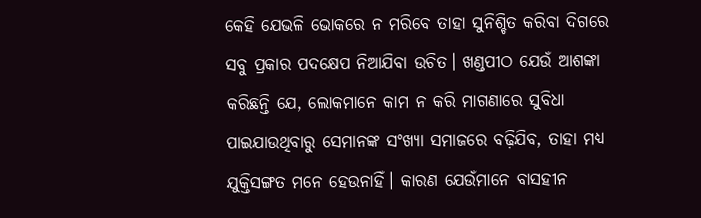କେହି ଯେଭଳି ଭୋକରେ ନ ମରିବେ ତାହା ସୁନିଶ୍ଚିତ କରିବା ଦିଗରେ ସବୁ ପ୍ରକାର ପଦକ୍ଷେପ ନିଆଯିବା ଉଚିତ। ଖଣ୍ଡପୀଠ ଯେଉଁ ଆଶଙ୍କା କରିଛନ୍ତି ଯେ, ଲୋକମାନେ କାମ ନ କରି ମାଗଣାରେ ସୁବିଧା ପାଇଯାଉଥିବାରୁ ସେମାନଙ୍କ ସଂଖ୍ୟା ସମାଜରେ ବଢ଼ିଯିବ, ତାହା ମଧ୍ୟ ଯୁକ୍ତିସଙ୍ଗତ ମନେ ହେଉନାହିଁ। କାରଣ ଯେଉଁମାନେ ବାସହୀନ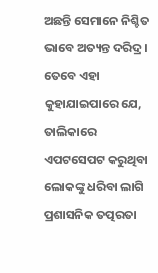ଅଛନ୍ତି ସେମାନେ ନିଶ୍ଚିତ ଭାବେ ଅତ୍ୟନ୍ତ ଦରିଦ୍ର। ତେବେ ଏହା କୁହାଯାଇପାରେ ଯେ, ତାଲିକାରେ ଏପଟସେପଟ କରୁଥିବା ଲୋକଙ୍କୁ ଧରିବା ଲାଗି ପ୍ରଶାସନିକ ତତ୍ପରତା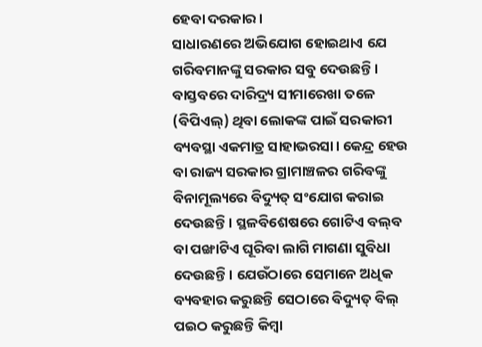ହେବା ଦରକାର।
ସାଧାରଣରେ ଅଭିଯୋଗ ହୋଇଥାଏ ଯେ ଗରିବମାନଙ୍କୁ ସରକାର ସବୁ ଦେଉଛନ୍ତି। ବାସ୍ତବରେ ଦାରିଦ୍ର୍ୟ ସୀମାରେଖା ତଳେ (ବିପିଏଲ୍‌) ଥିବା ଲୋକଙ୍କ ପାଇଁ ସରକାରୀ ବ୍ୟବସ୍ଥା ଏକମାତ୍ର ସାହାଭରସା। କେନ୍ଦ୍ର ହେଉ ବା ରାଜ୍ୟ ସରକାର ଗ୍ରାମାଞ୍ଚଳର ଗରିବଙ୍କୁ ବିନାମୂଲ୍ୟରେ ବିଦ୍ୟୁତ୍‌ ସଂଯୋଗ କରାଇ ଦେଉଛନ୍ତି। ସ୍ଥଳବିଶେଷରେ ଗୋଟିଏ ବଲ୍‌ବ ବା ପଙ୍ଖାଟିଏ ଘୂରିବା ଲାଗି ମାଗଣା ସୁବିଧା ଦେଉଛନ୍ତି। ଯେଉଁଠାରେ ସେମାନେ ଅଧିକ ବ୍ୟବହାର କରୁଛନ୍ତି ସେଠାରେ ବିଦ୍ୟୁତ୍‌ ବିଲ୍‌ ପଇଠ କରୁଛନ୍ତି କିମ୍ବା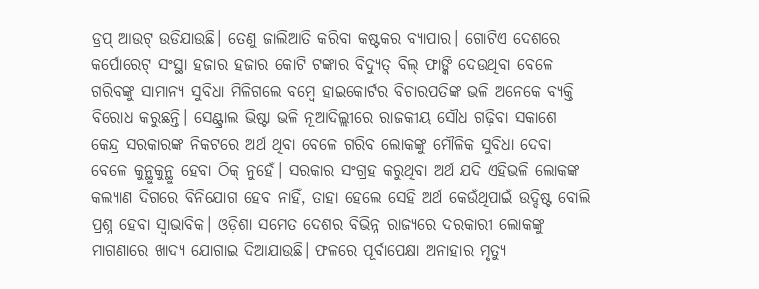ଡ୍ରପ୍‌ ଆଉଟ୍‌ ଉଡିଯାଉଛି। ତେଣୁ ଜାଲିଆତି କରିବା କଷ୍ଟକର ବ୍ୟାପାର। ଗୋଟିଏ ଦେଶରେ କର୍ପୋରେଟ୍‌ ସଂସ୍ଥା ହଜାର ହଜାର କୋଟି ଟଙ୍କାର ବିଦ୍ୟୁତ୍‌ ବିଲ୍‌ ଫାଙ୍କି ଦେଉଥିବା ବେଳେ ଗରିବଙ୍କୁ ସାମାନ୍ୟ ସୁବିଧା ମିଳିଗଲେ ବମ୍ବେ ହାଇକୋର୍ଟର ବିଚାରପତିଙ୍କ ଭଳି ଅନେକେ ବ୍ୟକ୍ତି ବିରୋଧ କରୁଛନ୍ତି। ସେଣ୍ଟ୍ରାଲ ଭିଷ୍ଟା ଭଳି ନୂଆଦିଲ୍ଲୀରେ ରାଜକୀୟ ସୌଧ ଗଢ଼ିବା ସକାଶେ କେନ୍ଦ୍ର ସରକାରଙ୍କ ନିକଟରେ ଅର୍ଥ ଥିବା ବେଳେ ଗରିବ ଲୋକଙ୍କୁ ମୌଳିକ ସୁବିଧା ଦେବା ବେଳେ କୁନ୍ଥୁକୁନ୍ଥୁ ହେବା ଠିକ୍‌ ନୁହେଁ। ସରକାର ସଂଗ୍ରହ କରୁଥିବା ଅର୍ଥ ଯଦି ଏହିଭଳି ଲୋକଙ୍କ କଲ୍ୟାଣ ଦିଗରେ ବିନିଯୋଗ ହେବ ନାହିଁ, ତାହା ହେଲେ ସେହି ଅର୍ଥ କେଉଁଥିପାଇଁ ଉଦ୍ଦିଷ୍ଟ ବୋଲି ପ୍ରଶ୍ନ ହେବା ସ୍ବାଭାବିକ। ଓଡ଼ିଶା ସମେତ ଦେଶର ବିଭିନ୍ନ ରାଜ୍ୟରେ ଦରକାରୀ ଲୋକଙ୍କୁ ମାଗଣାରେ ଖାଦ୍ୟ ଯୋଗାଇ ଦିଆଯାଉଛି। ଫଳରେ ପୂର୍ବାପେକ୍ଷା ଅନାହାର ମୃତ୍ୟୁ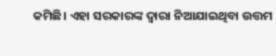କମିଛି। ଏହା ସରକାରଙ୍କ ଦ୍ୱାରା ନିଆଯାଇଥିବା ଉତ୍ତମ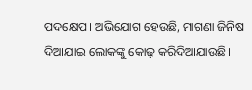ପଦକ୍ଷେପ। ଅଭିଯୋଗ ହେଉଛି, ମାଗଣା ଜିନିଷ ଦିଆଯାଇ ଲୋକଙ୍କୁ କୋଢ଼ କରିଦିଆଯାଉଛି।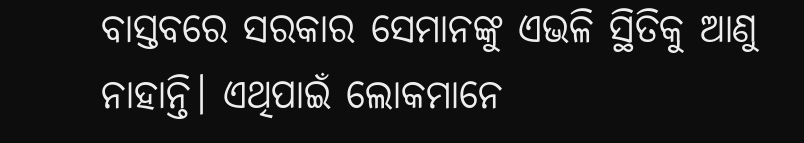ବାସ୍ତବରେ ସରକାର ସେମାନଙ୍କୁ ଏଭଳି ସ୍ଥିତିକୁ ଆଣୁ ନାହାନ୍ତି। ଏଥିପାଇଁ ଲୋକମାନେ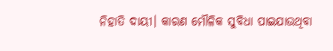ନିହାତି ଦାୟୀ। କାରଣ ମୌଳିକ ସୁବିଧା ପାଇଯାଉଥିବା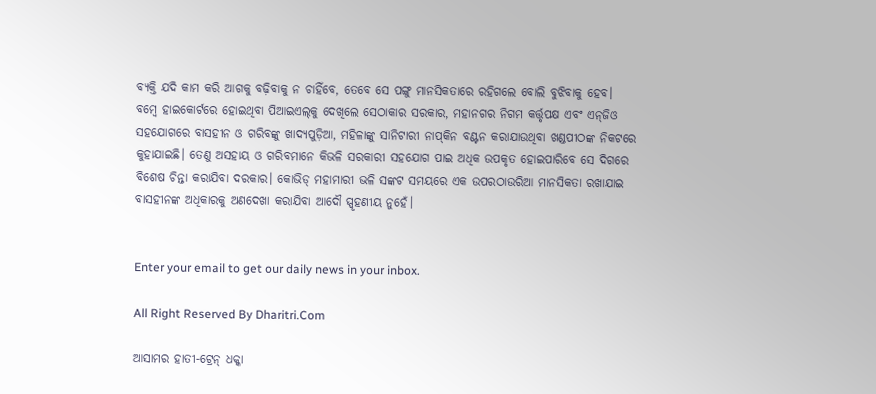ବ୍ୟକ୍ତି ଯଦି କାମ କରି ଆଗକୁ ବଢ଼ିବାକୁ ନ ଚାହିଁବେ, ତେବେ ସେ ପଙ୍ଗୁ ମାନସିକତାରେ ରହିଗଲେ ବୋଲି ବୁଝିବାକୁ ହେବ।
ବମ୍ବେ ହାଇକୋର୍ଟରେ ହୋଇଥିବା ପିଆଇଏଲ୍‌କୁ ଦେଖିଲେ ସେଠାକାର ସରକାର, ମହାନଗର ନିଗମ କର୍ତ୍ତୃପକ୍ଷ ଏବଂ ଏନ୍‌ଜିଓ ସହଯୋଗରେ ବାସହୀନ ଓ ଗରିବଙ୍କୁ ଖାଦ୍ୟପୁଡ଼ିଆ, ମହିଳାଙ୍କୁ ସାନିଟାରୀ ନାପ୍‌କିନ ବଣ୍ଟନ କରାଯାଉଥିବା ଖଣ୍ଡପୀଠଙ୍କ ନିକଟରେ କୁହାଯାଇଛି। ତେଣୁ ଅସହାୟ ଓ ଗରିବମାନେ କିଭଳି ସରକାରୀ ସହଯୋଗ ପାଇ ଅଧିକ ଉପକୃତ ହୋଇପାରିବେ ସେ ଦିଗରେ ବିଶେଷ ଚିନ୍ତା କରାଯିବା ଦରକାର। କୋଭିଡ୍‌ ମହାମାରୀ ଭଳି ସଙ୍କଟ ସମୟରେ ଏକ ଉପରଠାଉରିଆ ମାନସିକତା ରଖାଯାଇ ବାସହୀନଙ୍କ ଅଧିକାରକୁ ଅଣଦେଖା କରାଯିବା ଆଦୌ ସ୍ପୃହଣୀୟ ନୁହେଁ।


Enter your email to get our daily news in your inbox.

All Right Reserved By Dharitri.Com

ଆସାମର ହାତୀ-ଟ୍ରେନ୍‌ ଧକ୍କା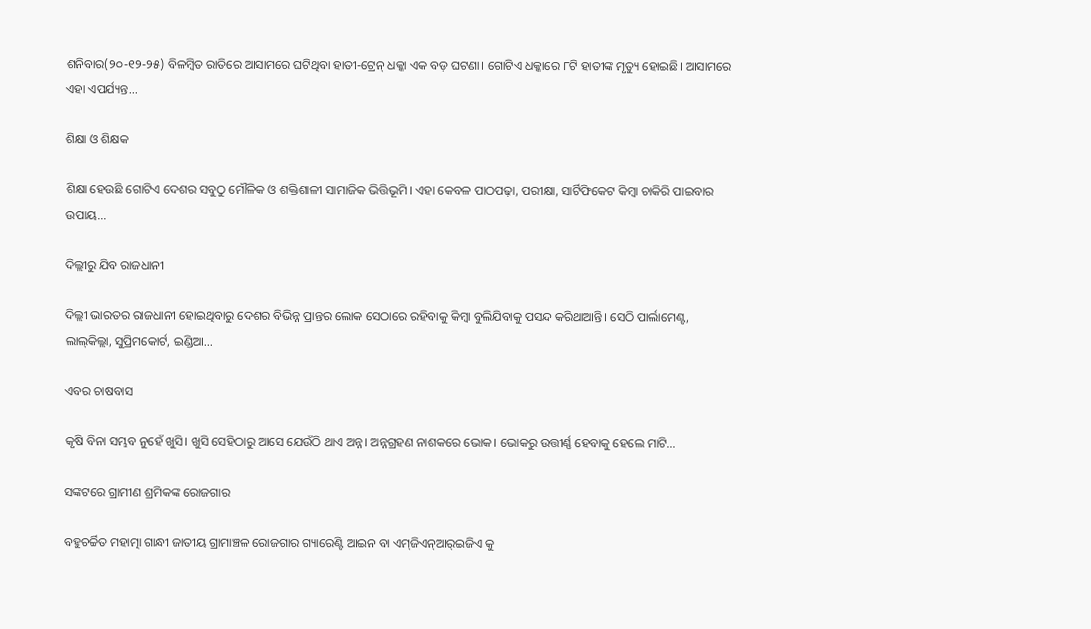ଶନିବାର(୨୦-୧୨-୨୫) ବିଳମ୍ବିତ ରାତିରେ ଆସାମରେ ଘଟିଥିବା ହାତୀ-ଟ୍ରେନ୍‌ ଧକ୍କା ଏକ ବଡ଼ ଘଟଣା। ଗୋଟିଏ ଧକ୍କାରେ ୮ଟି ହାତୀଙ୍କ ମୃତ୍ୟୁ ହୋଇଛି। ଆସାମରେ ଏହା ଏପର୍ଯ୍ୟନ୍ତ...

ଶିକ୍ଷା ଓ ଶିକ୍ଷକ

ଶିକ୍ଷା ହେଉଛି ଗୋଟିଏ ଦେଶର ସବୁଠୁ ମୌଳିକ ଓ ଶକ୍ତିଶାଳୀ ସାମାଜିକ ଭିତ୍ତିଭୂମି। ଏହା କେବଳ ପାଠପଢ଼ା, ପରୀକ୍ଷା, ସାର୍ଟିଫିକେଟ କିମ୍ବା ଚାକିରି ପାଇବାର ଉପାୟ...

ଦିଲ୍ଲୀରୁ ଯିବ ରାଜଧାନୀ

ଦିଲ୍ଲୀ ଭାରତର ରାଜଧାନୀ ହୋଇଥିବାରୁ ଦେଶର ବିଭିନ୍ନ ପ୍ରାନ୍ତର ଲୋକ ସେଠାରେ ରହିବାକୁ କିମ୍ବା ବୁଲିଯିବାକୁ ପସନ୍ଦ କରିଥାଆନ୍ତି। ସେଠି ପାର୍ଲାମେଣ୍ଟ, ଲାଲ୍‌କିଲ୍ଲା, ସୁପ୍ରିମକୋର୍ଟ, ଇଣ୍ଡିଆ...

ଏବର ଚାଷବାସ

କୃଷି ବିନା ସମ୍ଭବ ନୁହେଁ ଖୁସି। ଖୁସି ସେହିଠାରୁ ଆସେ ଯେଉଁଠି ଥାଏ ଅନ୍ନ। ଅନ୍ନଗ୍ରହଣ ନାଶକରେ ଭୋକ। ଭୋକରୁ ଉତ୍ତୀର୍ଣ୍ଣ ହେବାକୁ ହେଲେ ମାଟି...

ସଙ୍କଟରେ ଗ୍ରାମୀଣ ଶ୍ରମିକଙ୍କ ରୋଜଗାର

ବହୁଚର୍ଚ୍ଚିତ ମହାତ୍ମା ଗାନ୍ଧୀ ଜାତୀୟ ଗ୍ରାମାଞ୍ଚଳ ରୋଜଗାର ଗ୍ୟାରେଣ୍ଟି ଆଇନ ବା ଏମ୍‌ଜିଏନ୍‌ଆର୍‌ଇଜିଏ କୁ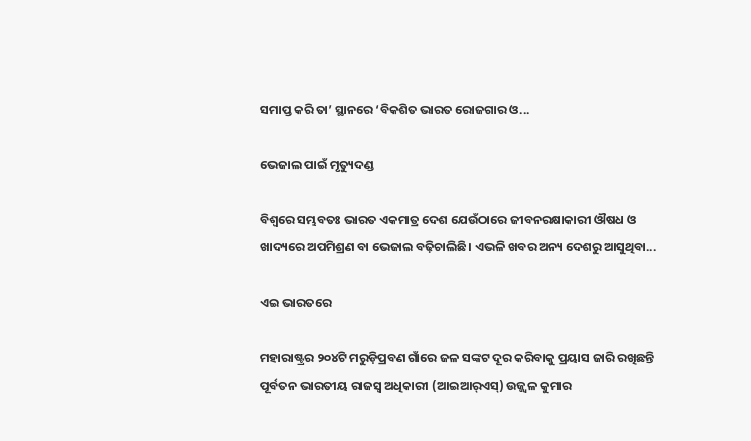ସମାପ୍ତ କରି ତା’ ସ୍ଥାନରେ ‘ବିକଶିତ ଭାରତ ରୋଜଗାର ଓ...

ଭେଜାଲ ପାଇଁ ମୃତ୍ୟୁଦଣ୍ଡ

ବିଶ୍ୱରେ ସମ୍ଭବତଃ ଭାରତ ଏକମାତ୍ର ଦେଶ ଯେଉଁଠାରେ ଜୀବନରକ୍ଷାକାରୀ ଔଷଧ ଓ ଖାଦ୍ୟରେ ଅପମିଶ୍ରଣ ବା ଭେଜାଲ ବଢ଼ିଚାଲିଛି। ଏଭଳି ଖବର ଅନ୍ୟ ଦେଶରୁ ଆସୁଥିବା...

ଏଇ ଭାରତରେ

ମହାରାଷ୍ଟ୍ରର ୨୦୪ଟି ମରୁଡ଼ିପ୍ରବଣ ଗାଁରେ ଜଳ ସଙ୍କଟ ଦୂର କରିବାକୁ ପ୍ରୟାସ ଜାରି ରଖିଛନ୍ତି ପୂର୍ବତନ ଭାରତୀୟ ରାଜସ୍ବ ଅଧିକାରୀ (ଆଇଆର୍‌ଏସ୍‌) ଉଜ୍ଜ୍ୱଳ କୁମାର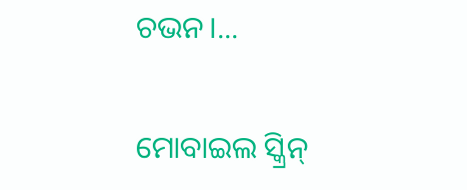ଚଭନ।...

ମୋବାଇଲ ସ୍କ୍ରିନ୍‌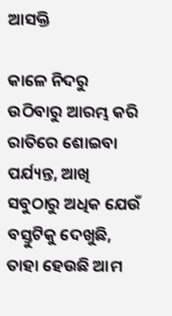ଆସକ୍ତି

କାଳେ ନିଦରୁ ଉଠିବାରୁ ଆରମ୍ଭ କରି ରାତିରେ ଶୋଇବା ପର୍ଯ୍ୟନ୍ତ, ଆଖି ସବୁଠାରୁ ଅଧିକ ଯେଉଁ ବସ୍ତୁଟିକୁ ଦେଖୁଛି, ତାହା ହେଉଛି ଆମ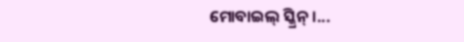ମୋବାଇଲ୍‌ ସ୍କ୍ରିନ୍‌।...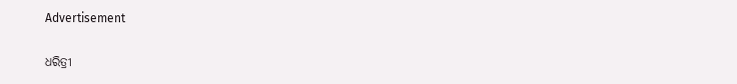Advertisement

ଧରିତ୍ରୀ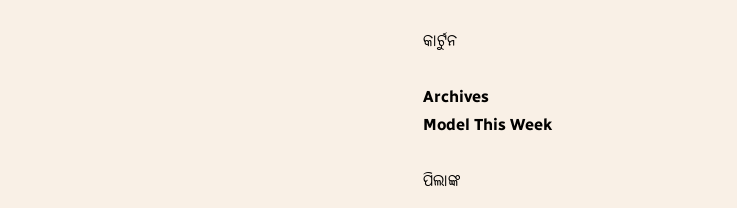କାର୍ଟୁନ

Archives
Model This Week

ପିଲାଙ୍କ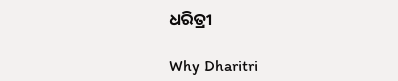ଧରିତ୍ରୀ

Why Dharitri